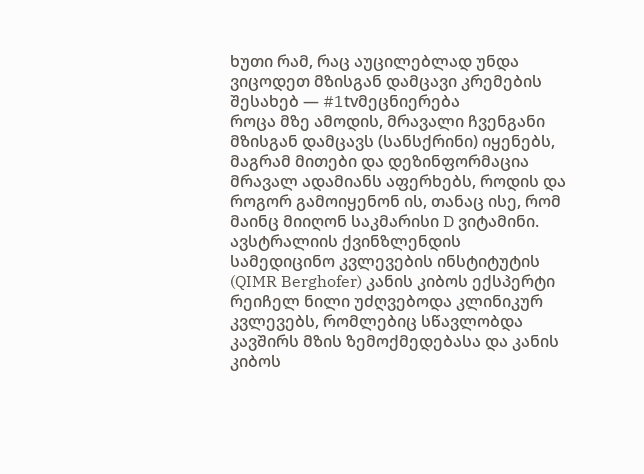ხუთი რამ, რაც აუცილებლად უნდა ვიცოდეთ მზისგან დამცავი კრემების შესახებ — #1tvმეცნიერება
როცა მზე ამოდის, მრავალი ჩვენგანი მზისგან დამცავს (სანსქრინი) იყენებს, მაგრამ მითები და დეზინფორმაცია მრავალ ადამიანს აფერხებს, როდის და როგორ გამოიყენონ ის, თანაც ისე, რომ მაინც მიიღონ საკმარისი D ვიტამინი. ავსტრალიის ქვინზლენდის სამედიცინო კვლევების ინსტიტუტის (QIMR Berghofer) კანის კიბოს ექსპერტი რეიჩელ ნილი უძღვებოდა კლინიკურ კვლევებს, რომლებიც სწავლობდა კავშირს მზის ზემოქმედებასა და კანის კიბოს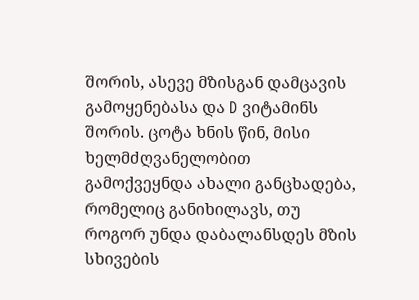შორის, ასევე მზისგან დამცავის გამოყენებასა და D ვიტამინს შორის. ცოტა ხნის წინ, მისი ხელმძღვანელობით გამოქვეყნდა ახალი განცხადება, რომელიც განიხილავს, თუ როგორ უნდა დაბალანსდეს მზის სხივების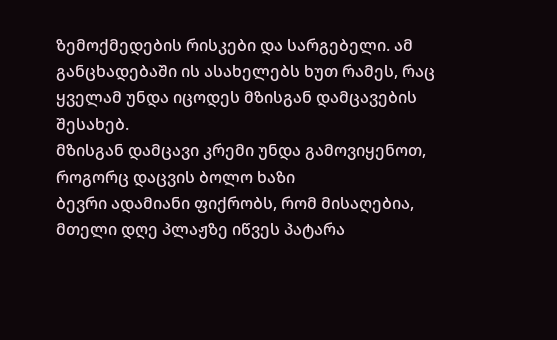ზემოქმედების რისკები და სარგებელი. ამ განცხადებაში ის ასახელებს ხუთ რამეს, რაც ყველამ უნდა იცოდეს მზისგან დამცავების შესახებ.
მზისგან დამცავი კრემი უნდა გამოვიყენოთ, როგორც დაცვის ბოლო ხაზი
ბევრი ადამიანი ფიქრობს, რომ მისაღებია, მთელი დღე პლაჟზე იწვეს პატარა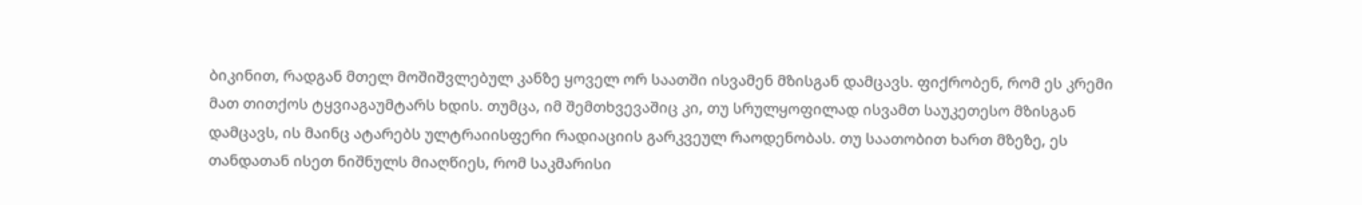ბიკინით, რადგან მთელ მოშიშვლებულ კანზე ყოველ ორ საათში ისვამენ მზისგან დამცავს. ფიქრობენ, რომ ეს კრემი მათ თითქოს ტყვიაგაუმტარს ხდის. თუმცა, იმ შემთხვევაშიც კი, თუ სრულყოფილად ისვამთ საუკეთესო მზისგან დამცავს, ის მაინც ატარებს ულტრაიისფერი რადიაციის გარკვეულ რაოდენობას. თუ საათობით ხართ მზეზე, ეს თანდათან ისეთ ნიშნულს მიაღწიეს, რომ საკმარისი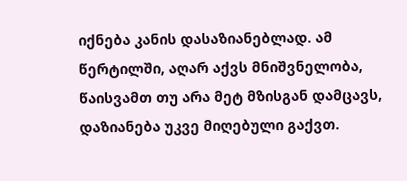იქნება კანის დასაზიანებლად. ამ წერტილში, აღარ აქვს მნიშვნელობა, წაისვამთ თუ არა მეტ მზისგან დამცავს, დაზიანება უკვე მიღებული გაქვთ.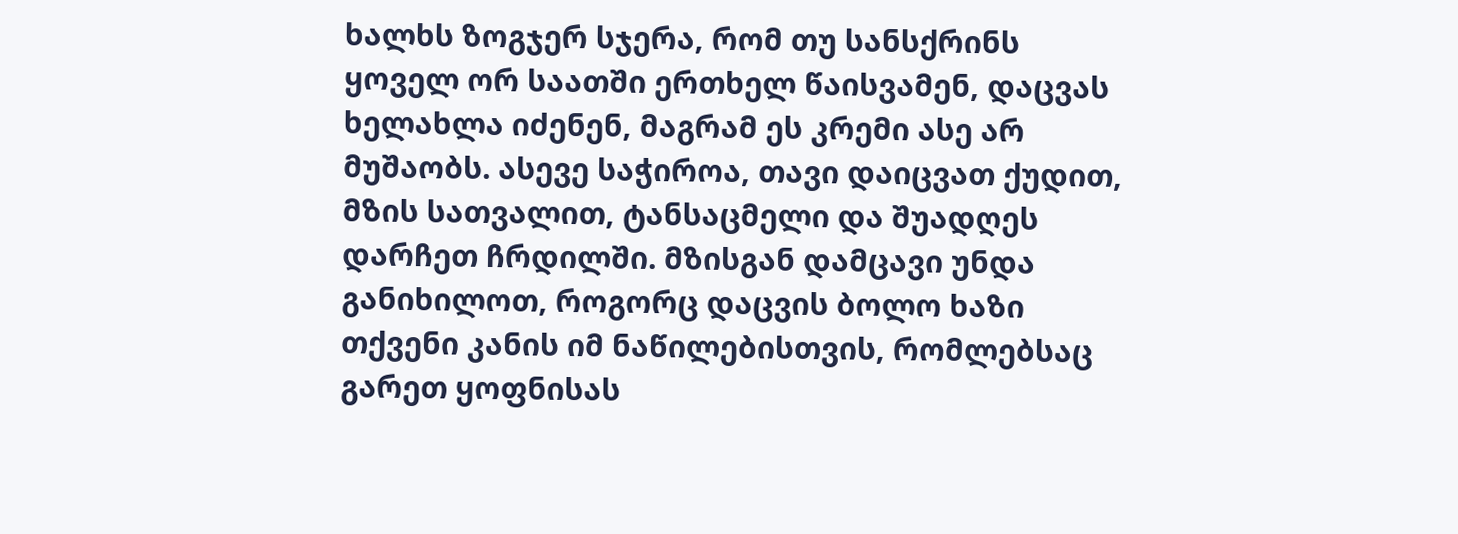ხალხს ზოგჯერ სჯერა, რომ თუ სანსქრინს ყოველ ორ საათში ერთხელ წაისვამენ, დაცვას ხელახლა იძენენ, მაგრამ ეს კრემი ასე არ მუშაობს. ასევე საჭიროა, თავი დაიცვათ ქუდით, მზის სათვალით, ტანსაცმელი და შუადღეს დარჩეთ ჩრდილში. მზისგან დამცავი უნდა განიხილოთ, როგორც დაცვის ბოლო ხაზი თქვენი კანის იმ ნაწილებისთვის, რომლებსაც გარეთ ყოფნისას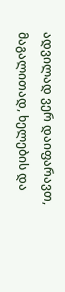ადვილად ვერ დაიფარავთ, მაგალითად, ხელების და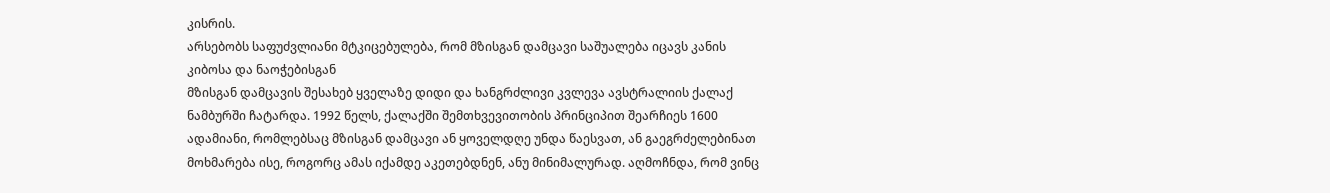კისრის.
არსებობს საფუძვლიანი მტკიცებულება, რომ მზისგან დამცავი საშუალება იცავს კანის კიბოსა და ნაოჭებისგან
მზისგან დამცავის შესახებ ყველაზე დიდი და ხანგრძლივი კვლევა ავსტრალიის ქალაქ ნამბურში ჩატარდა. 1992 წელს, ქალაქში შემთხვევითობის პრინციპით შეარჩიეს 1600 ადამიანი, რომლებსაც მზისგან დამცავი ან ყოველდღე უნდა წაესვათ, ან გაეგრძელებინათ მოხმარება ისე, როგორც ამას იქამდე აკეთებდნენ, ანუ მინიმალურად. აღმოჩნდა, რომ ვინც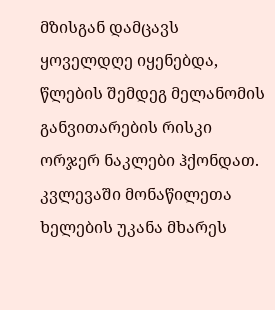მზისგან დამცავს ყოველდღე იყენებდა, წლების შემდეგ მელანომის განვითარების რისკი ორჯერ ნაკლები ჰქონდათ.
კვლევაში მონაწილეთა ხელების უკანა მხარეს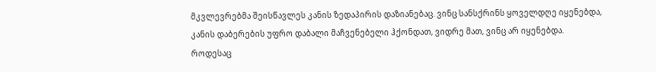მკვლევრებმა შეისწავლეს კანის ზედაპირის დაზიანებაც. ვინც სანსქრინს ყოველდღე იყენებდა, კანის დაბერების უფრო დაბალი მაჩვენებელი ჰქონდათ, ვიდრე მათ, ვინც არ იყენებდა. როდესაც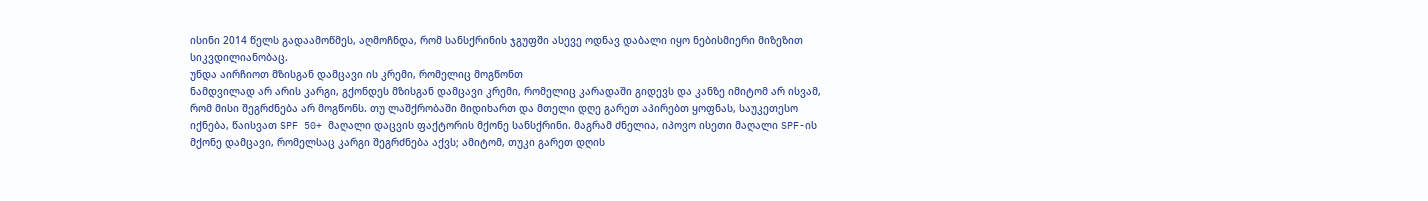ისინი 2014 წელს გადაამოწმეს, აღმოჩნდა, რომ სანსქრინის ჯგუფში ასევე ოდნავ დაბალი იყო ნებისმიერი მიზეზით სიკვდილიანობაც.
უნდა აირჩიოთ მზისგან დამცავი ის კრემი, რომელიც მოგწონთ
ნამდვილად არ არის კარგი, გქონდეს მზისგან დამცავი კრემი, რომელიც კარადაში გიდევს და კანზე იმიტომ არ ისვამ, რომ მისი შეგრძნება არ მოგწონს. თუ ლაშქრობაში მიდიხართ და მთელი დღე გარეთ აპირებთ ყოფნას, საუკეთესო იქნება, წაისვათ SPF 50+ მაღალი დაცვის ფაქტორის მქონე სანსქრინი. მაგრამ ძნელია, იპოვო ისეთი მაღალი SPF-ის მქონე დამცავი, რომელსაც კარგი შეგრძნება აქვს; ამიტომ, თუკი გარეთ დღის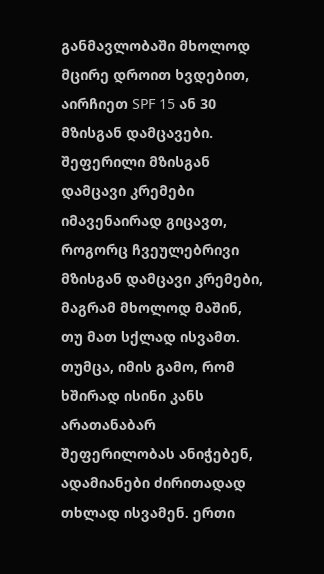განმავლობაში მხოლოდ მცირე დროით ხვდებით, აირჩიეთ SPF 15 ან 30 მზისგან დამცავები. შეფერილი მზისგან დამცავი კრემები იმავენაირად გიცავთ, როგორც ჩვეულებრივი მზისგან დამცავი კრემები, მაგრამ მხოლოდ მაშინ, თუ მათ სქლად ისვამთ. თუმცა, იმის გამო, რომ ხშირად ისინი კანს არათანაბარ შეფერილობას ანიჭებენ, ადამიანები ძირითადად თხლად ისვამენ. ერთი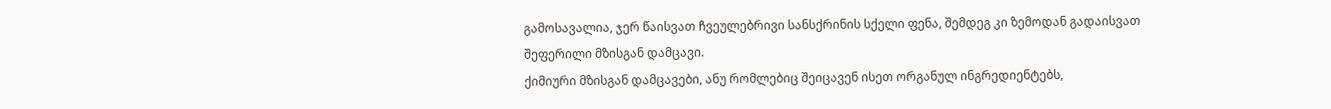გამოსავალია, ჯერ წაისვათ ჩვეულებრივი სანსქრინის სქელი ფენა, შემდეგ კი ზემოდან გადაისვათ შეფერილი მზისგან დამცავი.
ქიმიური მზისგან დამცავები, ანუ რომლებიც შეიცავენ ისეთ ორგანულ ინგრედიენტებს,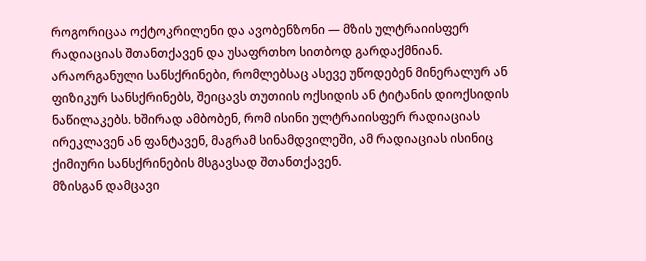როგორიცაა ოქტოკრილენი და ავობენზონი — მზის ულტრაიისფერ რადიაციას შთანთქავენ და უსაფრთხო სითბოდ გარდაქმნიან. არაორგანული სანსქრინები, რომლებსაც ასევე უწოდებენ მინერალურ ან ფიზიკურ სანსქრინებს, შეიცავს თუთიის ოქსიდის ან ტიტანის დიოქსიდის ნაწილაკებს. ხშირად ამბობენ, რომ ისინი ულტრაიისფერ რადიაციას ირეკლავენ ან ფანტავენ, მაგრამ სინამდვილეში, ამ რადიაციას ისინიც ქიმიური სანსქრინების მსგავსად შთანთქავენ.
მზისგან დამცავი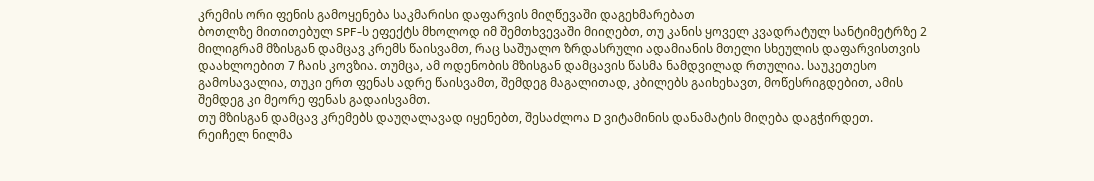კრემის ორი ფენის გამოყენება საკმარისი დაფარვის მიღწევაში დაგეხმარებათ
ბოთლზე მითითებულ SPF-ს ეფექტს მხოლოდ იმ შემთხვევაში მიიღებთ, თუ კანის ყოველ კვადრატულ სანტიმეტრზე 2 მილიგრამ მზისგან დამცავ კრემს წაისვამთ, რაც საშუალო ზრდასრული ადამიანის მთელი სხეულის დაფარვისთვის დაახლოებით 7 ჩაის კოვზია. თუმცა, ამ ოდენობის მზისგან დამცავის წასმა ნამდვილად რთულია. საუკეთესო გამოსავალია, თუკი ერთ ფენას ადრე წაისვამთ, შემდეგ მაგალითად, კბილებს გაიხეხავთ, მოწესრიგდებით, ამის შემდეგ კი მეორე ფენას გადაისვამთ.
თუ მზისგან დამცავ კრემებს დაუღალავად იყენებთ, შესაძლოა D ვიტამინის დანამატის მიღება დაგჭირდეთ.
რეიჩელ ნილმა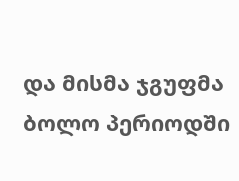და მისმა ჯგუფმა ბოლო პერიოდში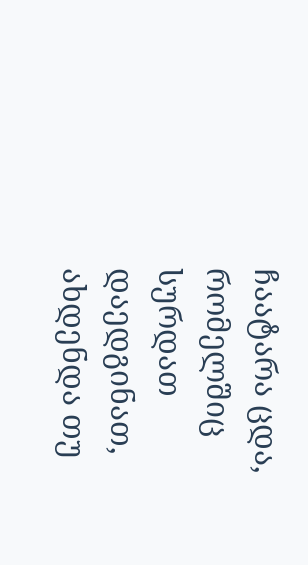ჩაატარა ცდა, რომელშიც სურდათ დაედგინათ, ახდენდა თუ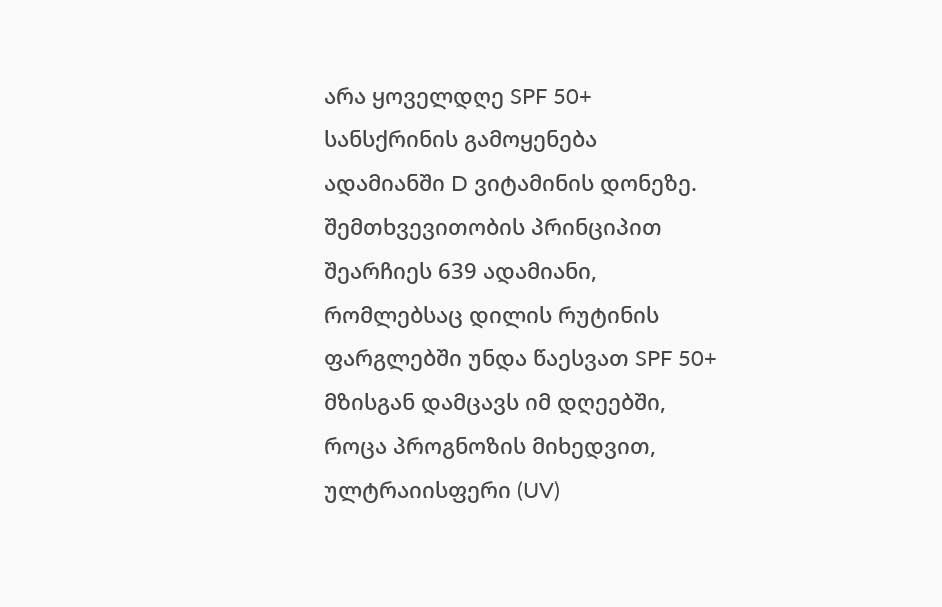არა ყოველდღე SPF 50+ სანსქრინის გამოყენება ადამიანში D ვიტამინის დონეზე. შემთხვევითობის პრინციპით შეარჩიეს 639 ადამიანი, რომლებსაც დილის რუტინის ფარგლებში უნდა წაესვათ SPF 50+ მზისგან დამცავს იმ დღეებში, როცა პროგნოზის მიხედვით, ულტრაიისფერი (UV)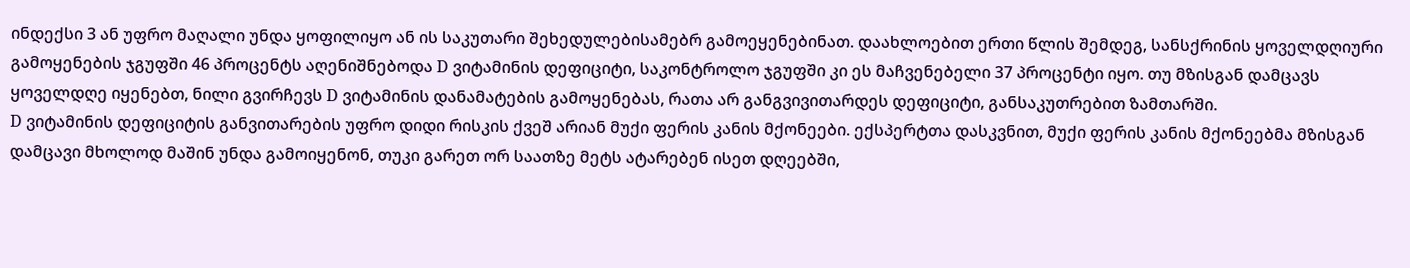ინდექსი 3 ან უფრო მაღალი უნდა ყოფილიყო ან ის საკუთარი შეხედულებისამებრ გამოეყენებინათ. დაახლოებით ერთი წლის შემდეგ, სანსქრინის ყოველდღიური გამოყენების ჯგუფში 46 პროცენტს აღენიშნებოდა D ვიტამინის დეფიციტი, საკონტროლო ჯგუფში კი ეს მაჩვენებელი 37 პროცენტი იყო. თუ მზისგან დამცავს ყოველდღე იყენებთ, ნილი გვირჩევს D ვიტამინის დანამატების გამოყენებას, რათა არ განგვივითარდეს დეფიციტი, განსაკუთრებით ზამთარში.
D ვიტამინის დეფიციტის განვითარების უფრო დიდი რისკის ქვეშ არიან მუქი ფერის კანის მქონეები. ექსპერტთა დასკვნით, მუქი ფერის კანის მქონეებმა მზისგან დამცავი მხოლოდ მაშინ უნდა გამოიყენონ, თუკი გარეთ ორ საათზე მეტს ატარებენ ისეთ დღეებში,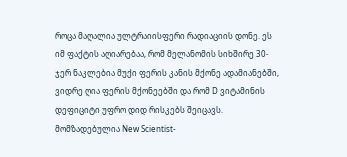როცა მაღალია ულტრაიისფერი რადიაციის დონე. ეს იმ ფაქტის აღიარებაა, რომ მელანომის სიხშირე 30-ჯერ ნაკლებია მუქი ფერის კანის მქონე ადამიანებში, ვიდრე ღია ფერის მქონეებში და რომ D ვიტამინის დეფიციტი უფრო დიდ რისკებს შეიცავს.
მომზადებულია New Scientist-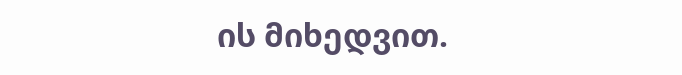ის მიხედვით.